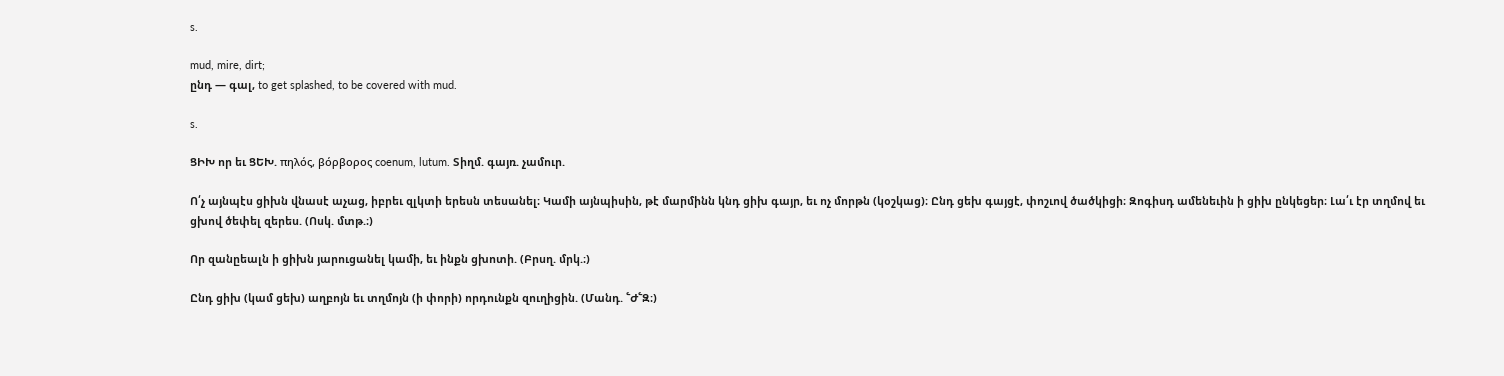s.

mud, mire, dirt;
ընդ — գալ, to get splashed, to be covered with mud.

s.

ՑԻԽ որ եւ ՑԵԽ. πηλός, βόρβορος coenum, lutum. Տիղմ. գայռ. չամուր.

Ո՛չ այնպէս ցիխն վնասէ աչաց, իբրեւ զլկտի երեսն տեսանել։ Կամի այնպիսին, թէ մարմինն կնդ ցիխ գայր, եւ ոչ մորթն (կօշկաց)։ Ընդ ցեխ գայցէ, փոշւով ծածկիցի։ Զոգիսդ ամենեւին ի ցիխ ընկեցեր։ Լա՛ւ էր տղմով եւ ցխով ծեփել զերես. (Ոսկ. մտթ.։)

Որ զանըեալն ի ցիխն յարուցանել կամի, եւ ինքն ցխոտի. (Բրսղ. մրկ.։)

Ընդ ցիխ (կամ ցեխ) աղբոյն եւ տղմոյն (ի փորի) որդունքն զուղիցին. (Մանդ. ՟Ժ՟Զ։)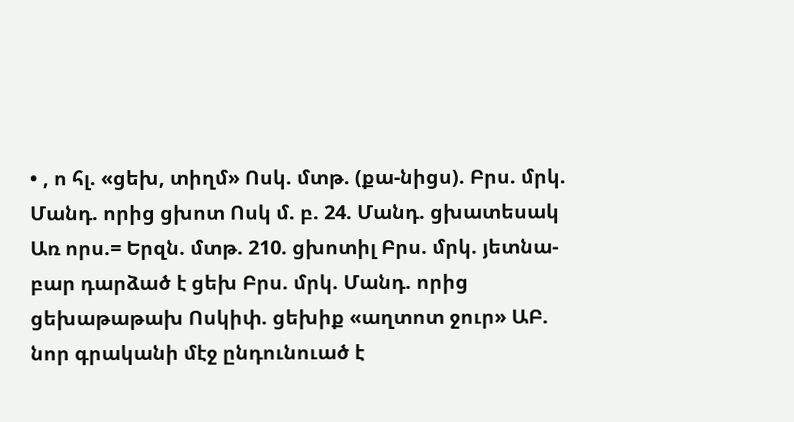• , ո հլ. «ցեխ, տիղմ» Ոսկ. մտթ. (քա-նիցս). Բրս. մրկ. Մանդ. որից ցխոտ Ոսկ մ. բ. 24. Մանդ. ցխատեսակ Առ որս.= Երզն. մտթ. 210. ցխոտիլ Բրս. մրկ. յետնա-բար դարձած է ցեխ Բրս. մրկ. Մանդ. որից ցեխաթաթախ Ոսկիփ. ցեխիք «աղտոտ ջուր» ԱԲ. նոր գրականի մէջ ընդունուած է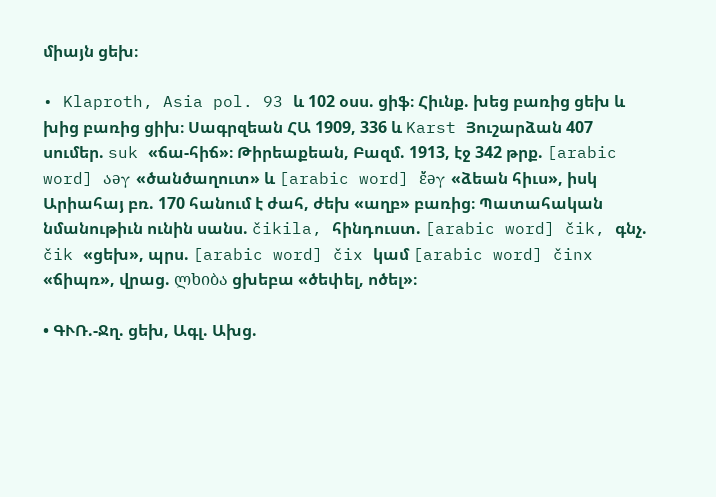միայն ցեխ։

• Klaproth, Asia pol. 93 և 102 օսս. ցիֆ։ Հիւնք. խեց բառից ցեխ և խից բառից ցիխ։ Սագրզեան ՀԱ 1909, 336 և Karst Յուշարձան 407 սումեր. suk «ճա-հիճ»։ Թիրեաքեան, Բազմ. 1913, էջ 342 թրք. [arabic word] აəγ «ծանծաղուտ» և [arabic word] ἔ̌əγ «ձեան հիւս», իսկ Արիահայ բռ. 170 հանում է ժահ, ժեխ «աղբ» բառից։ Պատահական նմանութիւն ունին սանս. čikila, հինդուստ. [arabic word] čik, գնչ. čik «ցեխ», պրս. [arabic word] čix կամ [arabic word] činx «ճիպռ», վրաց. ლხიბა ցխեբա «ծեփել, ոծել»։

• ԳՒՌ.-Ջղ. ցեխ, Ագլ. Ախց.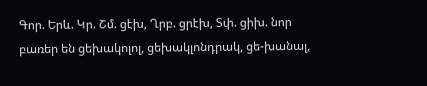Գոր. Երև. Կր. Շմ. ցէխ, Ղրբ. ցրէխ, Տփ. ցիխ. նոր բառեր են ցեխակոլոլ, ցեխակլոնդրակ, ցե-խանալ,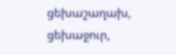ցեխաշաղախ, ցեխաջուր,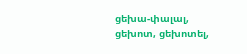ցեխա-փալալ, ցեխոտ, ցեխոտել,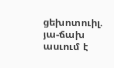ցեխոտուիլ. յա-ճախ ասւում է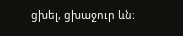ցխել, ցխաջուր ևն։